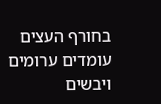בחורף העצים עומדים ערומים ויבשים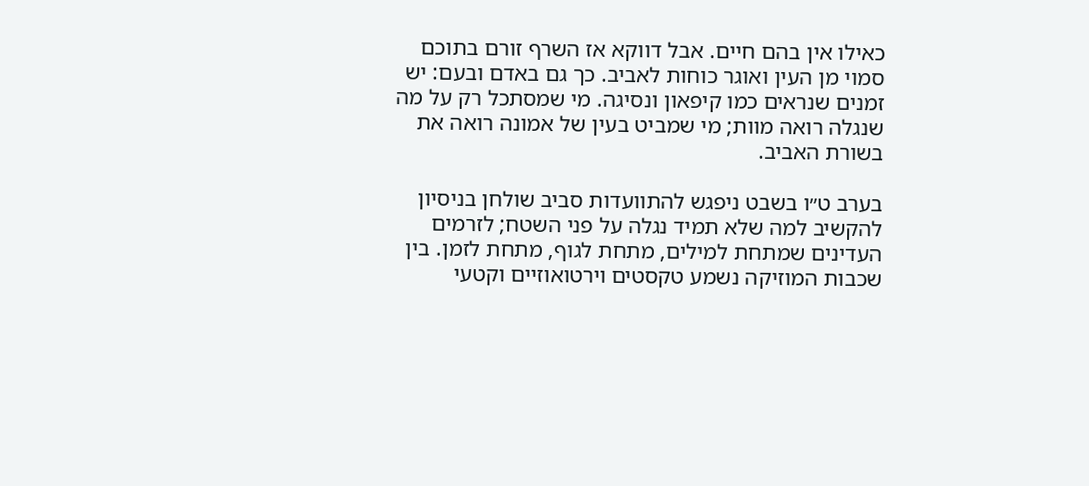כאילו אין בהם חיים. אבל דווקא אז השרף זורם בתוכם סמוי מן העין ואוגר כוחות לאביב. כך גם באדם ובעם: יש זמנים שנראים כמו קיפאון ונסיגה. מי שמסתכל רק על מה שנגלה רואה מוות; מי שמביט בעין של אמונה רואה את בשורת האביב.

בערב ט״ו בשבט ניפגש להתוועדות סביב שולחן בניסיון להקשיב למה שלא תמיד נגלה על פני השטח; לזרמים העדינים שמתחת למילים, מתחת לגוף, מתחת לזמן. בין שכבות המוזיקה נשמע טקסטים וירטואוזיים וקטעי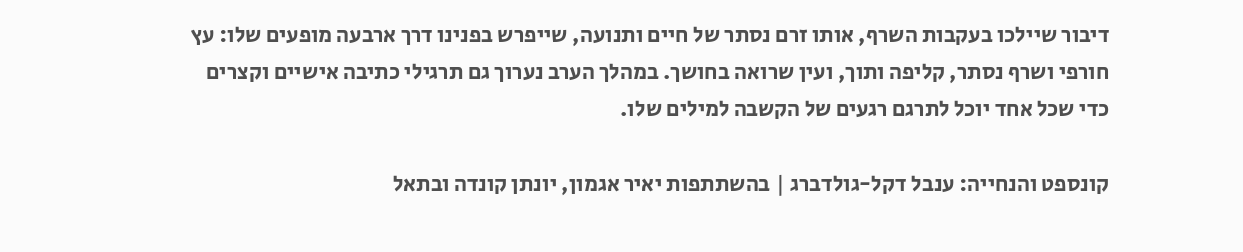דיבור שיילכו בעקבות השרף, אותו זרם נסתר של חיים ותנועה, שייפרש בפנינו דרך ארבעה מופעים שלו: עץ חורפי ושרף נסתר, קליפה ותוך, ועין שרואה בחושך. במהלך הערב נערוך גם תרגילי כתיבה אישיים וקצרים כדי שכל אחד יוכל לתרגם רגעים של הקשבה למילים שלו.

קונספט והנחייה: ענבל דקל-גולדברג | בהשתתפות יאיר אגמון, יונתן קונדה ובתאל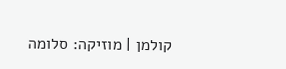קולמן | מוזיקה: סלומה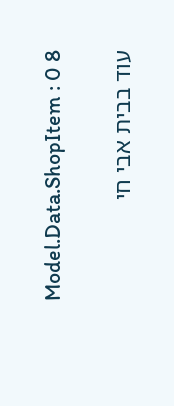Model.Data.ShopItem : 0 8

עוד בבית אבי חי